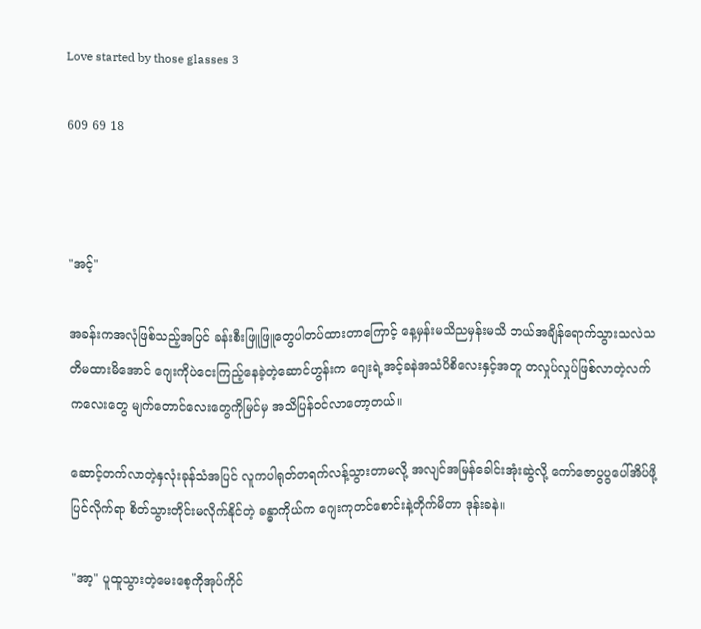Love started by those glasses 3

609 69 18



"အင့်"

အခန်းကအလုံဖြစ်သည့်အပြင် ခန်းစီးဖြူဖြူတွေပါတပ်ထားတာကြောင့် နေ့မှန်းမသိညမှန်းမသိ ဘယ်အချိန်ရောက်သွားသလဲသတိမထားမိအောင် ဂျေးကိုပဲငေးကြည့်နေခဲ့တဲ့ဆောင်ဟွန်းက ဂျေးရဲ့အင့်ခနဲအသံပိစိလေးနှင့်အတူ တလှုပ်လှုပ်ဖြစ်လာတဲ့လက်ကလေးတွေ မျက်တောင်လေးတွေကိုမြင်မှ အသိပြန်ဝင်လာတော့တယ်။

ဆောင့်တက်လာတဲ့နှလုံးခုန်သံအပြင် လူကပါရုတ်တရက်လန့်သွားတာမလို့ အလျင်အမြန်ခေါင်းအုံးဆွဲလို့ ကော်ဇောပွပွပေါ်အိပ်ဖို့ပြင်လိုက်ရာ စိတ်သွားတိုင်းမလိုက်နိုင်တဲ့ ခန္ဓာကိုယ်က ဂျေးကုတင်စောင်းနဲ့တိုက်မိတာ ဒုန်းခနဲ။

"အာ့" ပူထူသွားတဲ့မေးစေ့ကိုအုပ်ကိုင်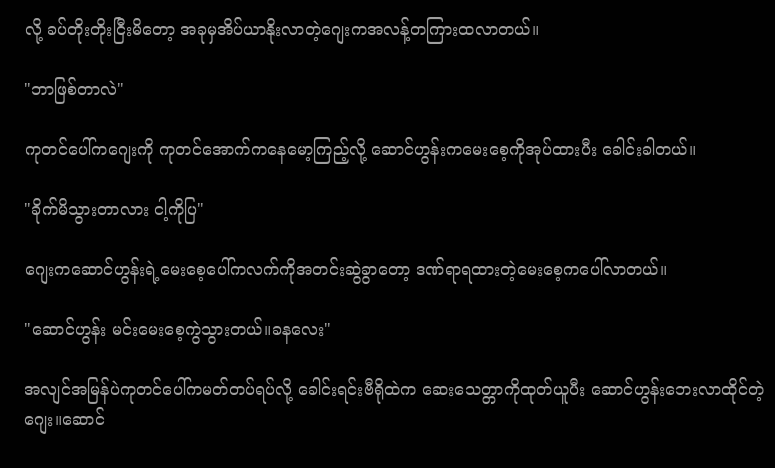လို့ ခပ်တိုးတိုးငြီးမိတော့ အခုမှအိပ်ယာနိုးလာတဲ့ဂျေးကအလန့်တကြားထလာတယ်။

"ဘာဖြစ်တာလဲ"

ကုတင်ပေါ်ကဂျေးကို ကုတင်အောက်ကနေမော့ကြည့်လို့ ဆောင်ဟွန်းကမေးစေ့ကိုအုပ်ထားပီး ခေါင်းခါတယ်။

"ခိုက်မိသွားတာလား ငါ့ကိုပြ"

ဂျေးကဆောင်ဟွန်းရဲ့မေးစေ့ပေါ်ကလက်ကိုအတင်းဆွဲခွာတော့ ဒဏ်ရာရထားတဲ့မေးစေ့ကပေါ်လာတယ်။

"ဆောင်ဟွန်း မင်းမေးစေ့ကွဲသွားတယ်။ခနလေး"

အလျင်အမြန်ပဲကုတင်ပေါ်ကမတ်တပ်ရပ်လို့ ခေါင်းရင်းဗီရိုထဲက ဆေးသေတ္တာကိုထုတ်ယူပီး ဆောင်ဟွန်းဘေးလာထိုင်တဲ့ဂျေး။ဆောင်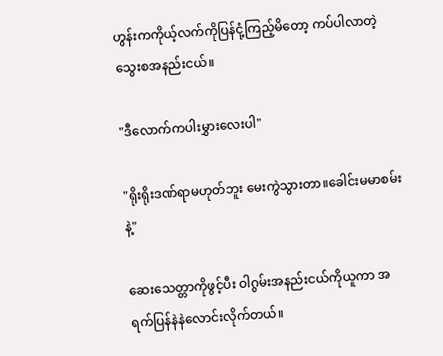ဟွန်းကကိုယ့်လက်ကိုပြန်ငုံ့ကြည့်မိတော့ ကပ်ပါလာတဲ့သွေးစအနည်းငယ်။

"ဒီလောက်ကပါးမွှားလေးပါ"

"ရိုးရိုးဒဏ်ရာမဟုတ်ဘူး မေးကွဲသွားတာ။ခေါင်းမမာစမ်းနဲ့"

ဆေးသေတ္တာကိုဖွင့်ပီး ဝါဂွမ်းအနည်းငယ်ကိုယူကာ အရက်ပြန်နဲနဲလောင်းလိုက်တယ်။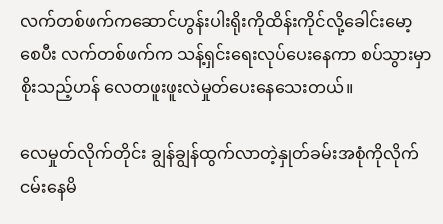လက်တစ်ဖက်ကဆောင်ဟွန်းပါးရိုးကိုထိန်းကိုင်လို့ခေါင်းမော့စေပီး လက်တစ်ဖက်က သန့်ရှင်းရေးလုပ်ပေးနေကာ စပ်သွားမှာစိုးသည့်ဟန် လေတဖူးဖူးလဲမှုတ်ပေးနေသေးတယ်။

လေမှုတ်လိုက်တိုင်း ချွန်ချွန်ထွက်လာတဲ့နှုတ်ခမ်းအစုံကိုလိုက်ငမ်းနေမိ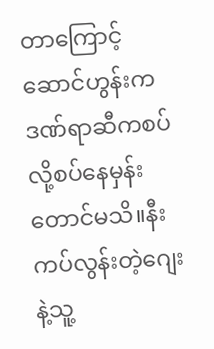တာကြောင့် ဆောင်ဟွန်းကဒဏ်ရာဆီကစပ်လို့စပ်နေမှန်းတောင်မသိ။နီးကပ်လွန်းတဲ့ဂျေးနဲ့သူ့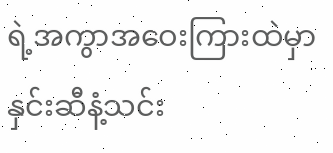ရဲ့အကွာအဝေးကြားထဲမှာ နှင်းဆီနံ့သင်း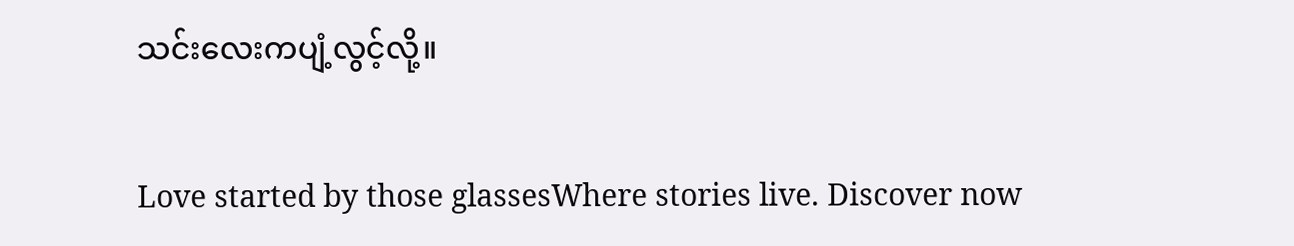သင်းလေးကပျံ့လွင့်လို့။

Love started by those glassesWhere stories live. Discover now